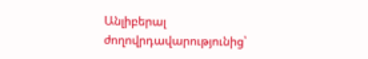Անլիբերալ ժողովրդավարությունից՝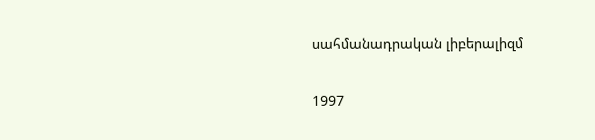սահմանադրական լիբերալիզմ

1997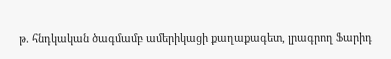թ. հնդկական ծագմամբ ամերիկացի քաղաքագետ, լրագրող Ֆարիդ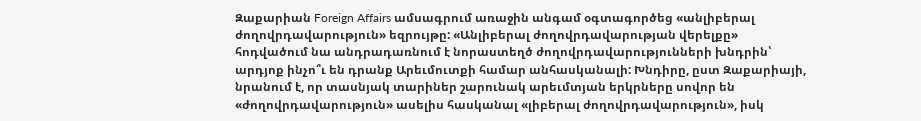Զաքարիան Foreign Affairs ամսագրում առաջին անգամ օգտագործեց «անլիբերալ ժողովրդավարություն» եզրույթը: «Անլիբերալ ժողովրդավարության վերելքը» հոդվածում նա անդրադառնում է նորաստեղծ ժողովրդավարությունների խնդրին՝ արդյոք ինչո՞ւ են դրանք Արեւմուտքի համար անհասկանալի: Խնդիրը, ըստ Զաքարիայի, նրանում է, որ տասնյակ տարիներ շարունակ արեւմտյան երկրները սովոր են «ժողովրդավարություն» ասելիս հասկանալ «լիբերալ ժողովրդավարություն», իսկ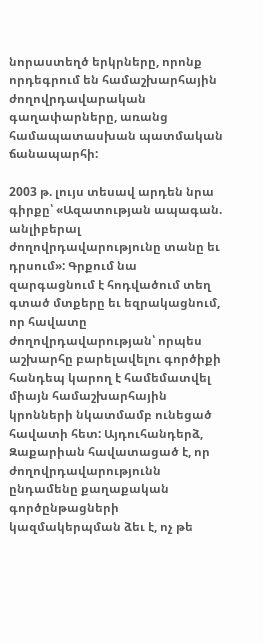նորաստեղծ երկրները, որոնք որդեգրում են համաշխարհային ժողովրդավարական գաղափարները, առանց համապատասխան պատմական ճանապարհի:

2003 թ. լույս տեսավ արդեն նրա գիրքը՝ «Ազատության ապագան. անլիբերալ ժողովրդավարությունը տանը եւ դրսում»: Գրքում նա զարգացնում է հոդվածում տեղ գտած մտքերը եւ եզրակացնում, որ հավատը ժողովրդավարության՝ որպես աշխարհը բարելավելու գործիքի հանդեպ կարող է համեմատվել միայն համաշխարհային կրոնների նկատմամբ ունեցած հավատի հետ: Այդուհանդերձ, Զաքարիան հավատացած է, որ ժողովրդավարությունն ընդամենը քաղաքական գործընթացների կազմակերպման ձեւ է, ոչ թե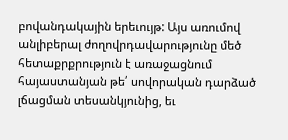բովանդակային երեւույթ: Այս առումով անլիբերալ ժողովրդավարությունը մեծ հետաքրքրություն է առաջացնում հայաստանյան թե՛ սովորական դարձած լճացման տեսանկյունից, եւ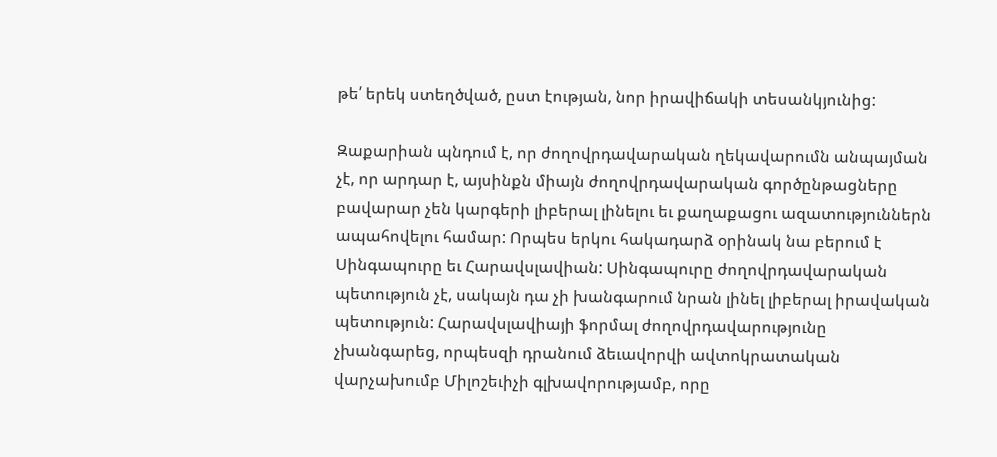թե՛ երեկ ստեղծված, ըստ էության, նոր իրավիճակի տեսանկյունից:

Զաքարիան պնդում է, որ ժողովրդավարական ղեկավարումն անպայման չէ, որ արդար է, այսինքն միայն ժողովրդավարական գործընթացները բավարար չեն կարգերի լիբերալ լինելու եւ քաղաքացու ազատություններն ապահովելու համար: Որպես երկու հակադարձ օրինակ նա բերում է Սինգապուրը եւ Հարավսլավիան: Սինգապուրը ժողովրդավարական պետություն չէ, սակայն դա չի խանգարում նրան լինել լիբերալ իրավական պետություն: Հարավսլավիայի ֆորմալ ժողովրդավարությունը չխանգարեց, որպեսզի դրանում ձեւավորվի ավտոկրատական վարչախումբ Միլոշեւիչի գլխավորությամբ, որը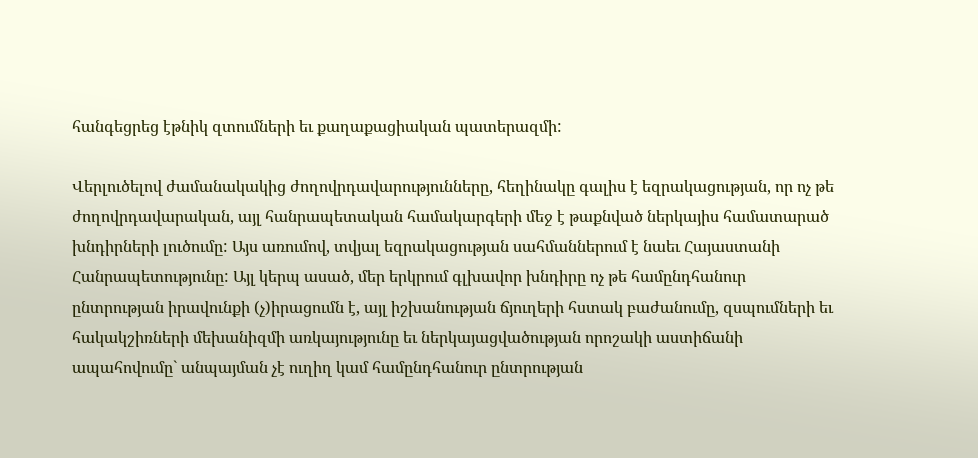հանգեցրեց էթնիկ զտումների եւ քաղաքացիական պատերազմի:

Վերլուծելով ժամանակակից ժողովրդավարությունները, հեղինակը գալիս է եզրակացության, որ ոչ թե ժողովրդավարական, այլ հանրապետական համակարգերի մեջ է թաքնված ներկայիս համատարած խնդիրների լուծումը: Այս առումով, տվյալ եզրակացության սահմաններում է նաեւ Հայաստանի Հանրապետությունը: Այլ կերպ ասած, մեր երկրում գլխավոր խնդիրը ոչ թե համընդհանուր ընտրության իրավունքի (չ)իրացումն է, այլ իշխանության ճյուղերի հստակ բաժանումը, զսպումների եւ հակակշիռների մեխանիզմի առկայությունը եւ ներկայացվածության որոշակի աստիճանի ապահովումը` անպայման չէ ուղիղ կամ համընդհանուր ընտրության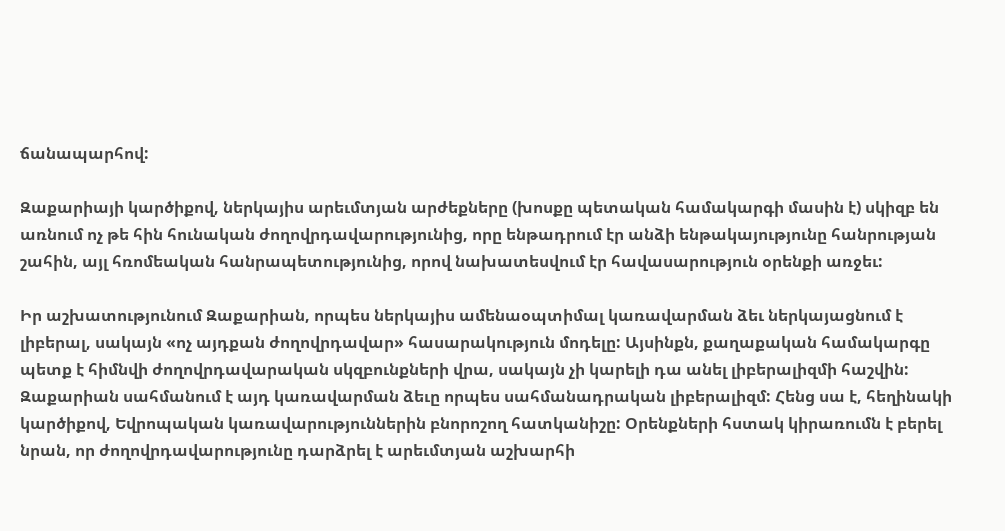ճանապարհով:

Զաքարիայի կարծիքով, ներկայիս արեւմտյան արժեքները (խոսքը պետական համակարգի մասին է) սկիզբ են առնում ոչ թե հին հունական ժողովրդավարությունից, որը ենթադրում էր անձի ենթակայությունը հանրության շահին, այլ հռոմեական հանրապետությունից, որով նախատեսվում էր հավասարություն օրենքի առջեւ:

Իր աշխատությունում Զաքարիան, որպես ներկայիս ամենաօպտիմալ կառավարման ձեւ ներկայացնում է լիբերալ, սակայն «ոչ այդքան ժողովրդավար» հասարակություն մոդելը: Այսինքն, քաղաքական համակարգը պետք է հիմնվի ժողովրդավարական սկզբունքների վրա, սակայն չի կարելի դա անել լիբերալիզմի հաշվին: Զաքարիան սահմանում է այդ կառավարման ձեւը որպես սահմանադրական լիբերալիզմ: Հենց սա է, հեղինակի կարծիքով, Եվրոպական կառավարություններին բնորոշող հատկանիշը: Օրենքների հստակ կիրառումն է բերել նրան, որ ժողովրդավարությունը դարձրել է արեւմտյան աշխարհի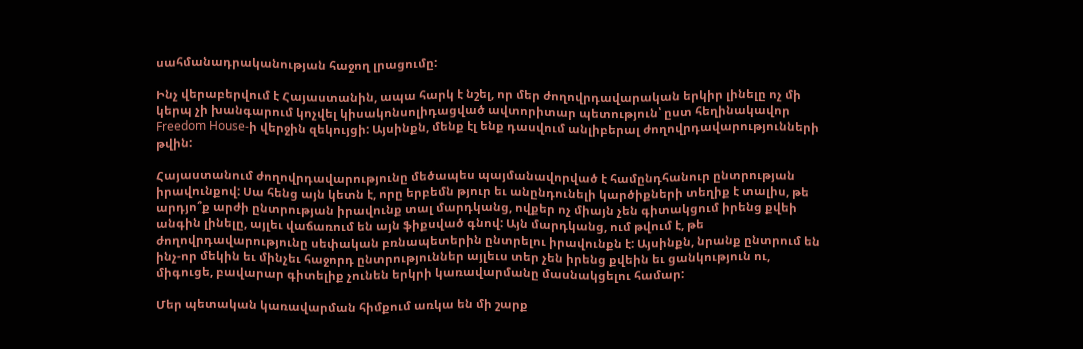սահմանադրականության հաջող լրացումը:

Ինչ վերաբերվում է Հայաստանին, ապա հարկ է նշել, որ մեր ժողովրդավարական երկիր լինելը ոչ մի կերպ չի խանգարում կոչվել կիսակոնսոլիդացված ավտորիտար պետություն՝ ըստ հեղինակավոր Freedom House-ի վերջին զեկույցի: Այսինքն, մենք էլ ենք դասվում անլիբերալ ժողովրդավարությունների թվին:

Հայաստանում ժողովրդավարությունը մեծապես պայմանավորված է համընդհանուր ընտրության իրավունքով: Սա հենց այն կետն է, որը երբեմն թյուր եւ անընդունելի կարծիքների տեղիք է տալիս, թե արդյո՞ք արժի ընտրության իրավունք տալ մարդկանց, ովքեր ոչ միայն չեն գիտակցում իրենց քվեի անգին լինելը, այլեւ վաճառում են այն ֆիքսված գնով: Այն մարդկանց, ում թվում է, թե ժողովրդավարությունը սեփական բռնապետերին ընտրելու իրավունքն է: Այսինքն, նրանք ընտրում են ինչ-որ մեկին եւ մինչեւ հաջորդ ընտրություններ այլեւս տեր չեն իրենց քվեին եւ ցանկություն ու, միգուցե, բավարար գիտելիք չունեն երկրի կառավարմանը մասնակցելու համար:

Մեր պետական կառավարման հիմքում առկա են մի շարք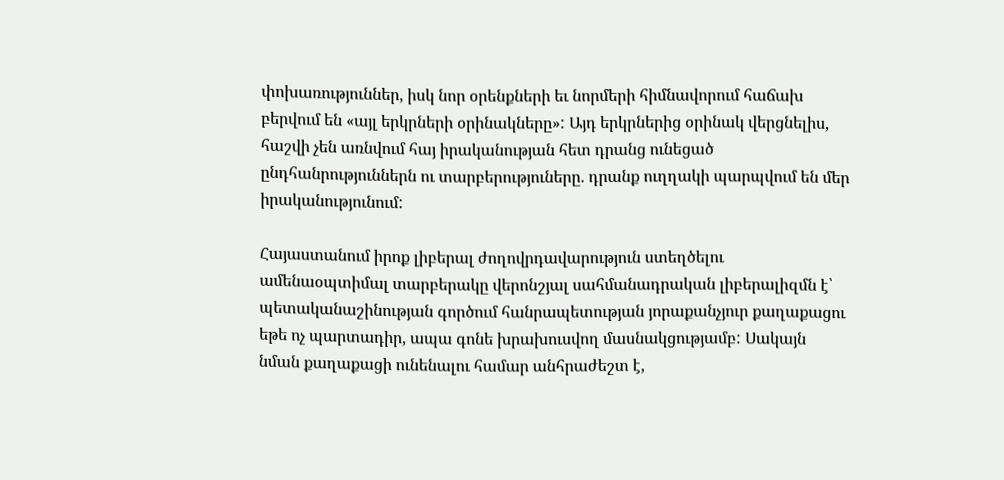փոխառություններ, իսկ նոր օրենքների եւ նորմերի հիմնավորում հաճախ բերվում են «այլ երկրների օրինակները»: Այդ երկրներից օրինակ վերցնելիս, հաշվի չեն առնվում հայ իրականության հետ դրանց ունեցած ընդհանրություններն ու տարբերություները. դրանք ուղղակի պարպվում են մեր իրականությունում:

Հայաստանում իրոք լիբերալ ժողովրդավարություն ստեղծելու ամենաօպտիմալ տարբերակը վերոնշյալ սահմանադրական լիբերալիզմն է՝ պետականաշինության գործում հանրապետության յորաքանչյուր քաղաքացու եթե ոչ պարտադիր, ապա գոնե խրախուսվող մասնակցությամբ: Սակայն նման քաղաքացի ունենալու համար անհրաժեշտ է,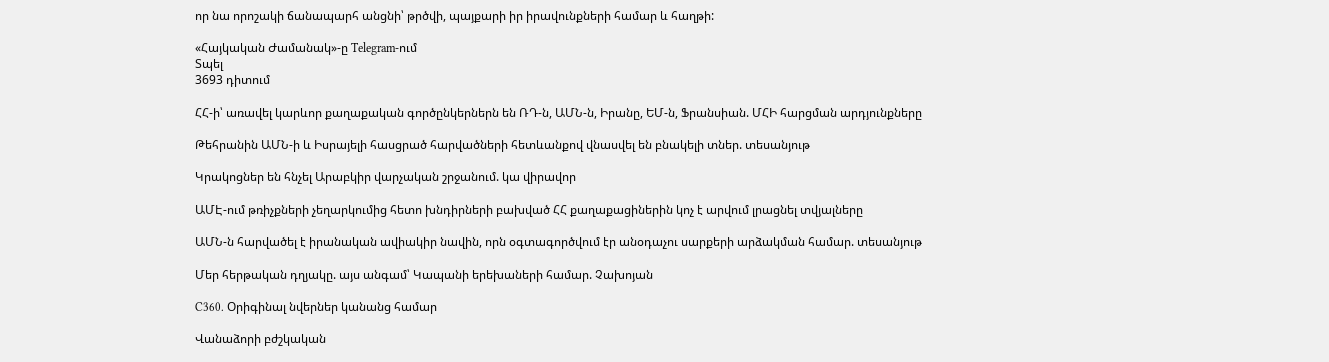որ նա որոշակի ճանապարհ անցնի՝ թրծվի, պայքարի իր իրավունքների համար և հաղթի:

«Հայկական Ժամանակ»-ը Telegram-ում
Տպել
3693 դիտում

ՀՀ-ի՝ առավել կարևոր քաղաքական գործընկերներն են ՌԴ-ն, ԱՄՆ-ն, Իրանը, ԵՄ-ն, Ֆրանսիան. ՄՀԻ հարցման արդյունքները

Թեհրանին ԱՄՆ-ի և Իսրայելի հասցրած հարվածների հետևանքով վնասվել են բնակելի տներ. տեսանյութ

Կրակոցներ են հնչել Արաբկիր վարչական շրջանում. կա վիրավոր

ԱՄԷ-ում թռիչքների չեղարկումից հետո խնդիրների բախված ՀՀ քաղաքացիներին կոչ է արվում լրացնել տվյալները

ԱՄՆ-ն հարվածել է իրանական ավիակիր նավին, որն օգտագործվում էր անօդաչու սարքերի արձակման համար. տեսանյութ

Մեր հերթական դղյակը. այս անգամ՝ Կապանի երեխաների համար. Չախոյան

C360. Օրիգինալ նվերներ կանանց համար

Վանաձորի բժշկական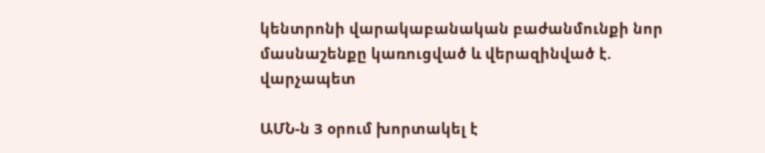կենտրոնի վարակաբանական բաժանմունքի նոր մասնաշենքը կառուցված և վերազինված է. վարչապետ

ԱՄՆ-ն 3 օրում խորտակել է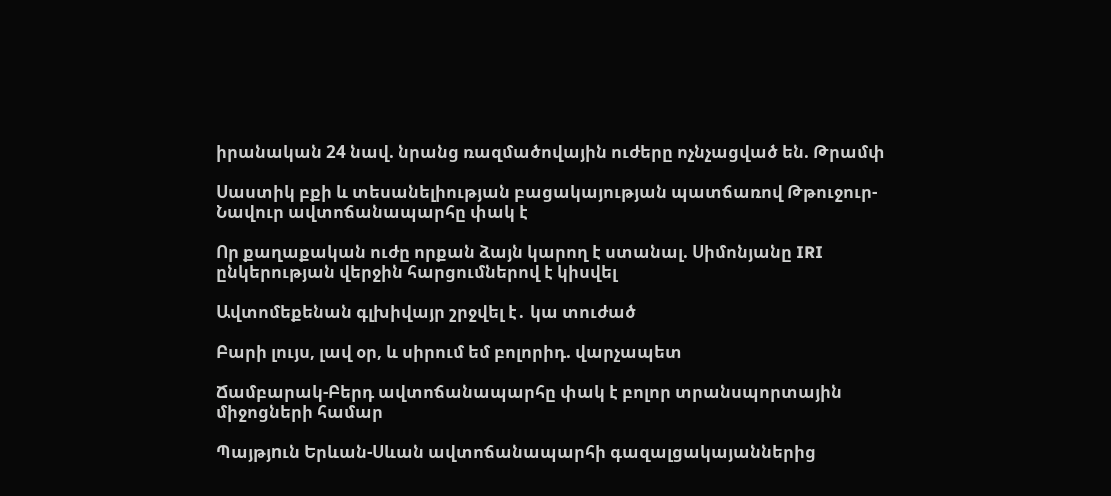իրանական 24 նավ. նրանց ռազմածովային ուժերը ոչնչացված են. Թրամփ

Սաստիկ բքի և տեսանելիության բացակայության պատճառով Թթուջուր-Նավուր ավտոճանապարհը փակ է

Որ քաղաքական ուժը որքան ձայն կարող է ստանալ. Սիմոնյանը IRI ընկերության վերջին հարցումներով է կիսվել

Ավտոմեքենան գլխիվայր շրջվել է․ կա տուժած

Բարի լույս, լավ օր, և սիրում եմ բոլորիդ. վարչապետ

Ճամբարակ-Բերդ ավտոճանապարհը փակ է բոլոր տրանսպորտային միջոցների համար

Պայթյnւն Երևան-Սևան ավտոճանապարհի գազալցակայաններից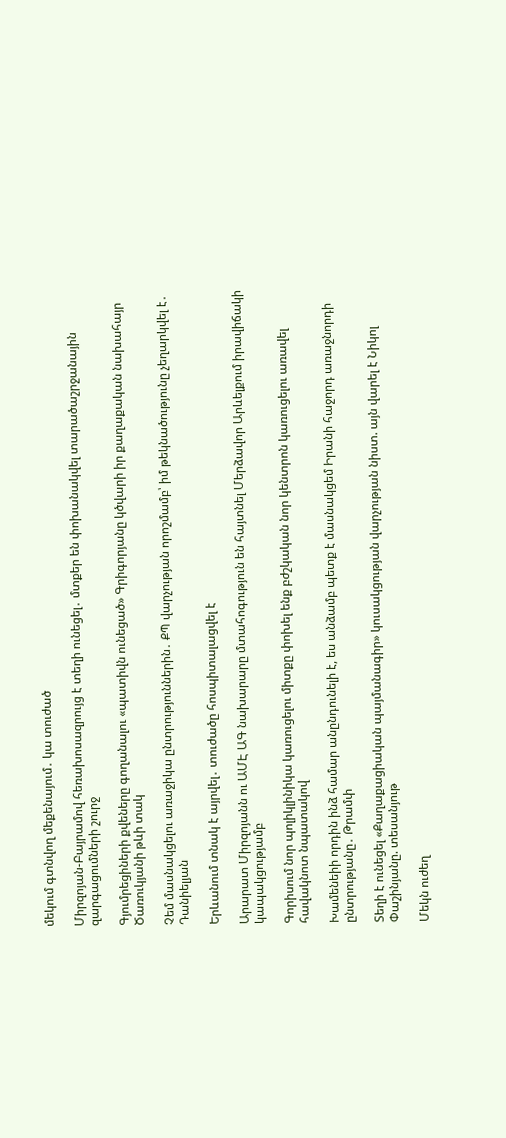մեկում գտնվող մեքենայում․ կա տուժած

Միրզոյան-Բայրամով հեռախոսազրույց է տեղի ունեցել․ մտքեր են փոխանակվել տարածաշրջանային զարգացումների շուրջ

Գյումրեցիների քվեները գողանալու «պատիվն ունեցած» Գրիգորյանը կծվարի իր քաղաքական նախահայր Ծառուկյանի թևի տակ

Չեմ մասնակցելու առաջիկա ընտրություններին․ ՔՊ վարչության որոշմամբ՝ իմ թեկնածությունը չեղարկվել է․ Դանիելյան

Երևանում տնակ է այրվել․ տուժածը հոսպիտալացվել է

Արարատ Միրզոյանն ու ԱՄԷ ԱԳ նախարարը մտահոգություն են հայտնել Մերձավոր Արևելքում իրավիճակի կապակցությամբ

Գորիսում նոր պոլիկլինիկա կառուցելու միտքը փոխել ենք բժշկական նոր կենտրոն կառուցելու առավել հավակնոտ նպատակով

Խամենեիի որդին ինձ համար անընդունելի է, ես անձամբ պետք է մասնակցեմ Իրանի հաջորդ առաջնորդի ընտրությանը․ Թրամփ

Տեղի է ունեցել «Քաղաքացիական պայմանագիր» կուսակցության վարչության նիստ. այն վարել է Նիկոլ Փաշինյանը. տեսանյութ

Մեկն ուժեղ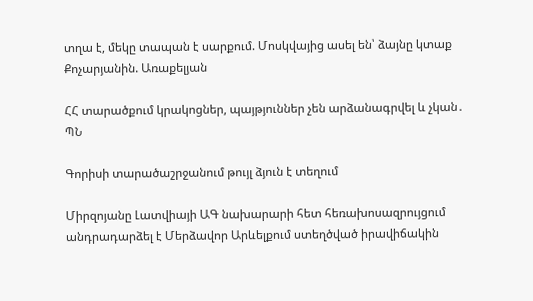տղա է, մեկը տապան է սարքում. Մոսկվայից ասել են՝ ձայնը կտաք Քոչարյանին. Առաքելյան

ՀՀ տարածքում կրակոցներ, պայթյուններ չեն արձանագրվել և չկան․ ՊՆ

Գորիսի տարածաշրջանում թույլ ձյուն է տեղում

Միրզոյանը Լատվիայի ԱԳ նախարարի հետ հեռախոսազրույցում անդրադարձել է Մերձավոր Արևելքում ստեղծված իրավիճակին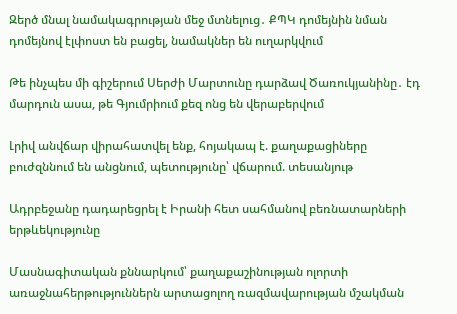Զերծ մնալ նամակագրության մեջ մտնելուց․ ՔՊԿ դոմեյնին նման դոմեյնով էլփոստ են բացել, նամակներ են ուղարկվում

Թե ինչպես մի գիշերում Սերժի Մարտունը դարձավ Ծառուկյանինը․ էդ մարդուն ասա, թե Գյումրիում քեզ ոնց են վերաբերվում

Լրիվ անվճար վիրահատվել ենք, հոյակապ է. քաղաքացիները բուժզննում են անցնում, պետությունը՝ վճարում. տեսանյութ

Ադրբեջանը դադարեցրել է Իրանի հետ սահմանով բեռնատարների երթևեկությունը

Մասնագիտական քննարկում՝ քաղաքաշինության ոլորտի առաջնահերթություններն արտացոլող ռազմավարության մշակման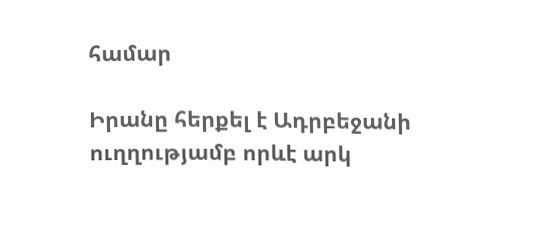համար

Իրանը հերքել է Ադրբեջանի ուղղությամբ որևէ արկ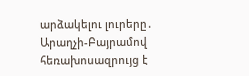արձակելու լուրերը․ Արաղչի-Բայրամով հեռախոսազրույց է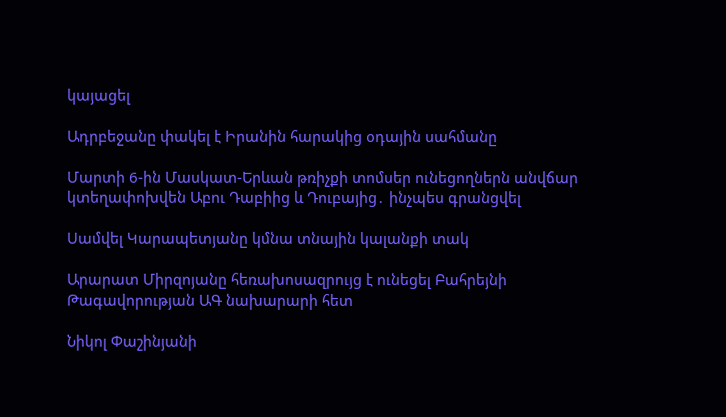կայացել

Ադրբեջանը փակել է Իրանին հարակից օդային սահմանը

Մարտի 6-ին Մասկատ-Երևան թռիչքի տոմսեր ունեցողներն անվճար կտեղափոխվեն Աբու Դաբիից և Դուբայից․ ինչպես գրանցվել

Սամվել Կարապետյանը կմնա տնային կալանքի տակ

Արարատ Միրզոյանը հեռախոսազրույց է ունեցել Բահրեյնի Թագավորության ԱԳ նախարարի հետ

Նիկոլ Փաշինյանի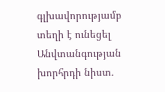գլխավորությամբ տեղի է ունեցել Անվտանգության խորհրդի նիստ․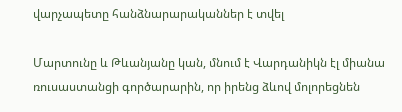վարչապետը հանձնարարականներ է տվել

Մարտունը և Թևանյանը կան, մնում է Վարդանիկն էլ միանա ռուսաստանցի գործարարին, որ իրենց ձևով մոլորեցնեն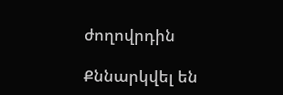ժողովրդին

Քննարկվել են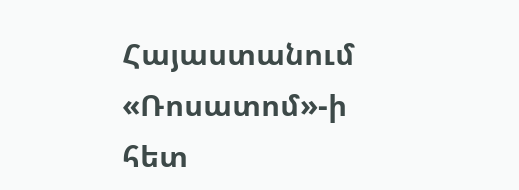Հայաստանում «Ռոսատոմ»-ի հետ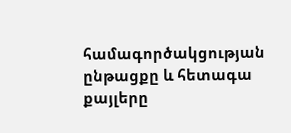համագործակցության ընթացքը և հետագա քայլերը